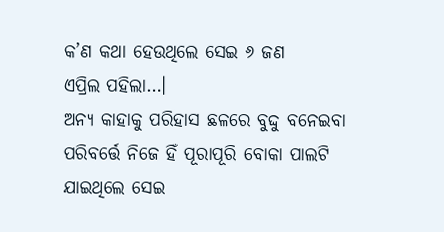କ’ଣ କଥା ହେଉଥିଲେ ସେଇ ୬ ଜଣ
ଏପ୍ରିଲ ପହିଲା…।
ଅନ୍ୟ କାହାକୁ ପରିହାସ ଛଳରେ ବୁଦ୍ଦୁ ବନେଇବା ପରିବର୍ତ୍ତେ ନିଜେ ହିଁ ପୂରାପୂରି ବୋକା ପାଲଟି ଯାଇଥିଲେ ସେଇ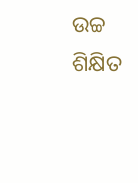ଉଚ୍ଚ ଶିକ୍ଷିତ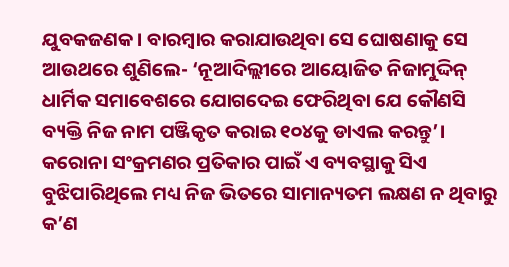ଯୁବକଜଣକ। ବାରମ୍ବାର କରାଯାଉଥିବା ସେ ଘୋଷଣାକୁ ସେ ଆଉଥରେ ଶୁଣିଲେ- ‘ନୂଆଦିଲ୍ଲୀରେ ଆୟୋଜିତ ନିଜାମୁଦ୍ଦିନ୍ ଧାର୍ମିକ ସମାବେଶରେ ଯୋଗଦେଇ ଫେରିଥିବା ଯେ କୌଣସି ବ୍ୟକ୍ତି ନିଜ ନାମ ପଞ୍ଜିକୃତ କରାଇ ୧୦୪କୁ ଡାଏଲ କରନ୍ତୁ’। କରୋନା ସଂକ୍ରମଣର ପ୍ରତିକାର ପାଇଁ ଏ ବ୍ୟବସ୍ଥାକୁ ସିଏ ବୁଝିପାରିଥିଲେ ମଧ୍ୟ ନିଜ ଭିତରେ ସାମାନ୍ୟତମ ଲକ୍ଷଣ ନ ଥିବାରୁ କ’ଣ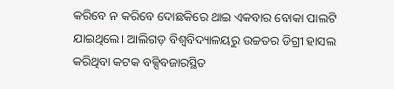କରିବେ ନ କରିବେ ଦୋଛକିରେ ଥାଇ ଏକବାର ବୋକା ପାଲଟି ଯାଇଥିଲେ। ଆଲିଗଡ଼ ବିଶ୍ୱବିଦ୍ୟାଳୟରୁ ଉଚ୍ଚତର ଡିଗ୍ରୀ ହାସଲ କରିଥିବା କଟକ ବକ୍ସିବଜାରସ୍ଥିତ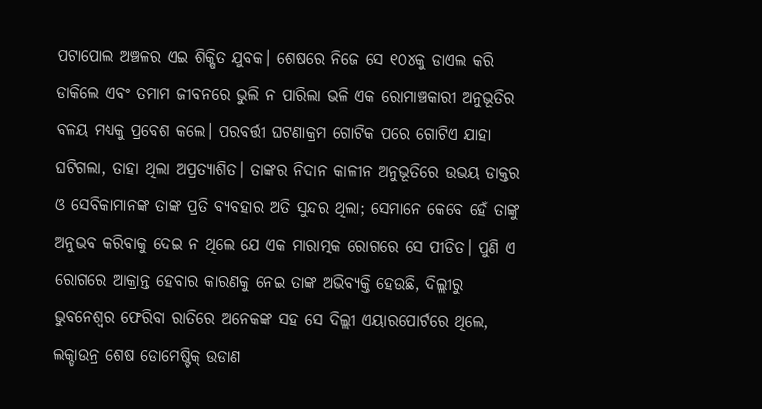ପଟାପୋଲ ଅଞ୍ଚଳର ଏଇ ଶିକ୍ଷିତ ଯୁବକ। ଶେଷରେ ନିଜେ ସେ ୧୦୪କୁ ଡାଏଲ କରି ଡାକିଲେ ଏବଂ ତମାମ ଜୀବନରେ ଭୁଲି ନ ପାରିଲା ଭଳି ଏକ ରୋମାଞ୍ଚକାରୀ ଅନୁଭୂତିର ବଳୟ ମଧ୍ୟକୁ ପ୍ରବେଶ କଲେ। ପରବର୍ତ୍ତୀ ଘଟଣାକ୍ରମ ଗୋଟିକ ପରେ ଗୋଟିଏ ଯାହା ଘଟିଗଲା, ତାହା ଥିଲା ଅପ୍ରତ୍ୟାଶିତ। ତାଙ୍କର ନିଦାନ କାଳୀନ ଅନୁଭୂତିରେ ଉଭୟ ଡାକ୍ତର ଓ ସେବିକାମାନଙ୍କ ତାଙ୍କ ପ୍ରତି ବ୍ୟବହାର ଅତି ସୁନ୍ଦର ଥିଲା; ସେମାନେ କେବେ ହେଁ ତାଙ୍କୁ ଅନୁଭବ କରିବାକୁ ଦେଇ ନ ଥିଲେ ଯେ ଏକ ମାରାତ୍ମକ ରୋଗରେ ସେ ପୀଡିତ। ପୁଣି ଏ ରୋଗରେ ଆକ୍ରାନ୍ତ ହେବାର କାରଣକୁ ନେଇ ତାଙ୍କ ଅଭିବ୍ୟକ୍ତି ହେଉଛି, ଦିଲ୍ଲୀରୁ ଭୁବନେଶ୍ୱର ଫେରିବା ରାତିରେ ଅନେକଙ୍କ ସହ ସେ ଦିଲ୍ଲୀ ଏୟାରପୋର୍ଟରେ ଥିଲେ, ଲକ୍ଡାଉନ୍ର ଶେଷ ଡୋମେଷ୍ଟିକ୍ ଉଡାଣ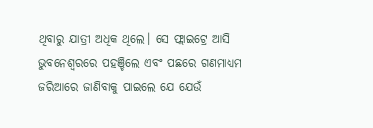ଥିବାରୁ ଯାତ୍ରୀ ଅଧିକ ଥିଲେ। ସେ ଫ୍ଲାଇଟ୍ରେ ଆସି ଭୁବନେଶ୍ୱରରେ ପହଞ୍ଚିଲେ ଏବଂ ପଛରେ ଗଣମାଧ୍ୟମ ଜରିଆରେ ଜାଣିବାକୁ ପାଇଲେ ଯେ ଯେଉଁ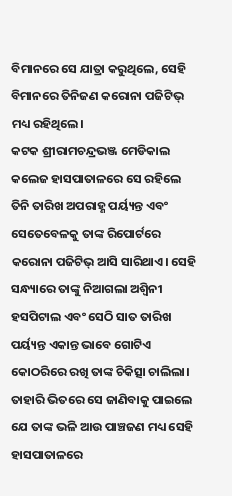ବିମାନରେ ସେ ଯାତ୍ରା କରୁଥିଲେ, ସେହି ବିମାନରେ ତିନିଜଣ କରୋନା ପଜିଟିଭ୍ ମଧ୍ୟ ରହିଥିଲେ।
କଟକ ଶ୍ରୀରାମଚନ୍ଦ୍ରଭଞ୍ଜ ମେଡିକାଲ କଲେଜ ହାସପାତାଳରେ ସେ ରହିଲେ ତିନି ତାରିଖ ଅପରାହ୍ଣ ପର୍ୟ୍ୟନ୍ତ ଏବଂ ସେତେବେଳକୁ ତାଙ୍କ ରିପୋର୍ଟରେ କରୋନା ପଜିଟିଭ୍ ଆସି ସାରିଥାଏ। ସେହି ସନ୍ଧ୍ୟାରେ ତାଙ୍କୁ ନିଆଗଲା ଅଶ୍ୱିନୀ ହସପିଟାଲ ଏବଂ ସେଠି ସାତ ତାରିଖ ପର୍ୟ୍ୟନ୍ତ ଏକାନ୍ତ ଭାବେ ଗୋଟିଏ କୋଠରିରେ ରଖି ତାଙ୍କ ଚିକିତ୍ସା ଚାଲିଲା। ତାହାରି ଭିତରେ ସେ ଜାଣିବାକୁ ପାଇଲେ ଯେ ତାଙ୍କ ଭଳି ଆଉ ପାଞ୍ଚଜଣ ମଧ୍ୟ ସେହି ହାସପାତାଳରେ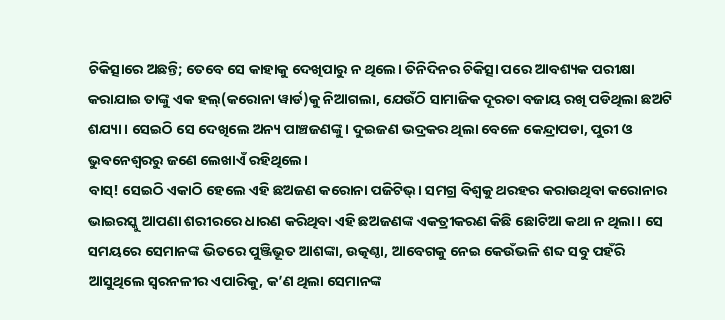ଚିକିତ୍ସାରେ ଅଛନ୍ତି; ତେବେ ସେ କାହାକୁ ଦେଖିପାରୁ ନ ଥିଲେ। ତିନିଦିନର ଚିକିତ୍ସା ପରେ ଆବଶ୍ୟକ ପରୀକ୍ଷା କରାଯାଇ ତାଙ୍କୁ ଏକ ହଲ୍(କରୋନା ୱାର୍ଡ)କୁ ନିଆଗଲା, ଯେଉଁଠି ସାମାଜିକ ଦୂରତା ବଜାୟ ରଖି ପଡିଥିଲା ଛଅଟି ଶଯ୍ୟା। ସେଇଠି ସେ ଦେଖିଲେ ଅନ୍ୟ ପାଞ୍ଚଜଣଙ୍କୁ। ଦୁଇଜଣ ଭଦ୍ରକର ଥିଲା ବେଳେ କେନ୍ଦ୍ରାପଡା, ପୁରୀ ଓ ଭୁବନେଶ୍ୱରରୁ ଜଣେ ଲେଖାଏଁ ରହିଥିଲେ।
ବାସ୍! ସେଇଠି ଏକାଠି ହେଲେ ଏହି ଛଅଜଣ କରୋନା ପଜିଟିଭ୍। ସମଗ୍ର ବିଶ୍ୱକୁ ଥରହର କରାଉଥିବା କରୋନାର ଭାଇରସ୍କୁ ଆପଣା ଶରୀରରେ ଧାରଣ କରିଥିବା ଏହି ଛଅଜଣଙ୍କ ଏକତ୍ରୀକରଣ କିଛି ଛୋଟିଆ କଥା ନ ଥିଲା। ସେ ସମୟରେ ସେମାନଙ୍କ ଭିତରେ ପୁଞ୍ଜିଭୂତ ଆଶଙ୍କା, ଉତ୍କଣ୍ଠା, ଆବେଗକୁ ନେଇ କେଉଁଭଳି ଶବ୍ଦ ସବୁ ପହଁରି ଆସୁଥିଲେ ସ୍ୱରନଳୀର ଏପାରିକୁ, କ’ଣ ଥିଲା ସେମାନଙ୍କ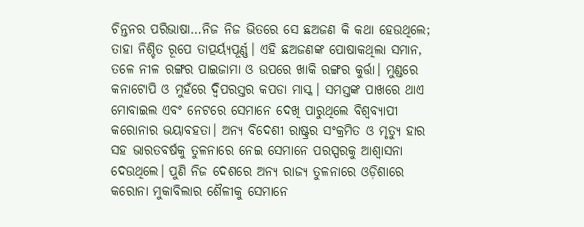ଚିନ୍ତନର ପରିଭାଷା…ନିଜ ନିଜ ଭିତରେ ସେ ଛଅଜଣ କି କଥା ହେଉଥିଲେ; ତାହା ନିଶ୍ଚିତ ରୂପେ ତାତ୍ପର୍ୟ୍ୟପୂର୍ଣ୍ଣ। ଏହି ଛଅଜଣଙ୍କ ପୋଷାକଥିଲା ସମାନ, ତଳେ ନୀଳ ରଙ୍ଗର ପାଇଜାମା ଓ ଉପରେ ଖାକି ରଙ୍ଗର କୁର୍ତ୍ତା। ମୁଣ୍ଡରେ କନାଟୋପି ଓ ମୁହଁରେ ଦ୍ୱିପରସ୍ତର କପଡା ମାସ୍କ। ସମସ୍ତଙ୍କ ପାଖରେ ଥାଏ ମୋବାଇଲ ଏବଂ ନେଟରେ ସେମାନେ ଦେଖି ପାରୁଥିଲେ ବିଶ୍ୱବ୍ୟାପୀ କରୋନାର ଭୟାବହତା। ଅନ୍ୟ ବିଦେଶୀ ରାଷ୍ଟ୍ରର ସଂକ୍ରମିତ ଓ ମୃତ୍ୟୁ ହାର ସହ ଭାରତବର୍ଷକୁ ତୁଳନାରେ ନେଇ ସେମାନେ ପରସ୍ପରକୁ ଆଶ୍ୱାସନା ଦେଉଥିଲେ। ପୁଣି ନିଜ ଦେଶରେ ଅନ୍ୟ ରାଜ୍ୟ ତୁଳନାରେ ଓଡ଼ିଶାରେ କରୋନା ମୁକାବିଲାର ଶୈଳୀକୁ ସେମାନେ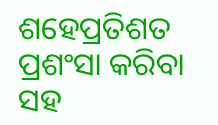ଶହେପ୍ରତିଶତ ପ୍ରଶଂସା କରିବା ସହ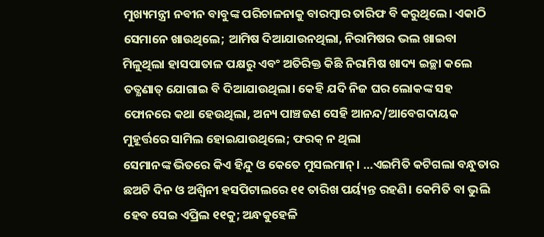ମୁଖ୍ୟମନ୍ତ୍ରୀ ନବୀନ ବାବୁଙ୍କ ପରିଚାଳନାକୁ ବାରମ୍ବାର ତାରିଫ ବି କରୁଥିଲେ। ଏକାଠି ସେମାନେ ଖାଉଥିଲେ; ଆମିଷ ଦିଆଯାଉନଥିଲା, ନିରାମିଷର ଭଲ ଖାଇବା ମିଳୁଥିଲା ହାସପାତାଳ ପକ୍ଷରୁ ଏବଂ ଅତିରିକ୍ତ କିଛି ନିରାମିଷ ଖାଦ୍ୟ ଇଚ୍ଛା କଲେ ତତ୍କ୍ଷଣାତ୍ ଯୋଗାଇ ବି ଦିଆଯାଉଥିଲା। କେହି ଯଦି ନିଜ ଘର ଲୋକଙ୍କ ସହ ଫୋନରେ କଥା ହେଉଥିଲା, ଅନ୍ୟ ପାଞ୍ଚଜଣ ସେହି ଆନନ୍ଦ/ଆବେଗଦାୟକ ମୁହୂର୍ତ୍ତରେ ସାମିଲ ହୋଇଯାଉଥିଲେ; ଫରକ୍ ନ ଥିଲା
ସେମାନଙ୍କ ଭିତରେ କିଏ ହିନ୍ଦୁ ଓ କେତେ ମୁସଲମାନ୍। …ଏଇମିତି କଟିଗଲା ବନ୍ଧୁତାର ଛଅଟି ଦିନ ଓ ଅଶ୍ୱିନୀ ହସପିଟାଲରେ ୧୧ ତାରିଖ ପର୍ୟ୍ୟନ୍ତ ରହଣି। କେମିତି ବା ଭୁଲି ହେବ ସେଇ ଏପ୍ରିଲ ୧୧କୁ; ଅନ୍ଧକୁହେଳି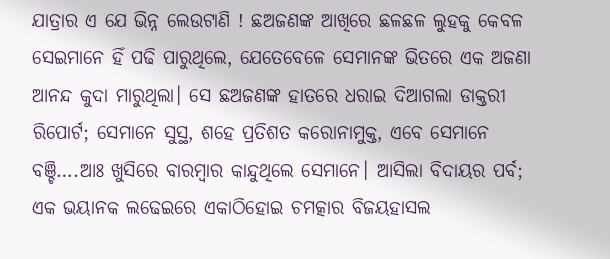ଯାତ୍ରାର ଏ ଯେ ଭିନ୍ନ ଲେଉଟାଣି ! ଛଅଜଣଙ୍କ ଆଖିରେ ଛଳଛଳ ଲୁହକୁ କେବଳ ସେଇମାନେ ହିଁ ପଢି ପାରୁଥିଲେ, ଯେତେବେଳେ ସେମାନଙ୍କ ଭିତରେ ଏକ ଅଜଣା ଆନନ୍ଦ କୁଦା ମାରୁଥିଲା। ସେ ଛଅଜଣଙ୍କ ହାତରେ ଧରାଇ ଦିଆଗଲା ଡାକ୍ତରୀ ରିପୋର୍ଟ; ସେମାନେ ସୁସ୍ଥ, ଶହେ ପ୍ରତିଶତ କରୋନାମୁକ୍ତ, ଏବେ ସେମାନେ ବଞ୍ଚି….ଆଃ ଖୁସିରେ ବାରମ୍ବାର କାନ୍ଦୁଥିଲେ ସେମାନେ। ଆସିଲା ବିଦାୟର ପର୍ବ; ଏକ ଭୟାନକ ଲଢେଇରେ ଏକାଠିହୋଇ ଚମତ୍କାର ବିଜୟହାସଲ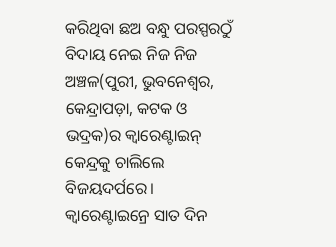କରିଥିବା ଛଅ ବନ୍ଧୁ ପରସ୍ପରଠୁଁ ବିଦାୟ ନେଇ ନିଜ ନିଜ ଅଞ୍ଚଳ(ପୁରୀ, ଭୁବନେଶ୍ୱର, କେନ୍ଦ୍ରାପଡ଼ା, କଟକ ଓ ଭଦ୍ରକ)ର କ୍ୱାରେଣ୍ଟାଇନ୍ କେନ୍ଦ୍ରକୁ ଚାଲିଲେ ବିଜୟଦର୍ପରେ। କ୍ୱାରେଣ୍ଟାଇନ୍ରେ ସାତ ଦିନ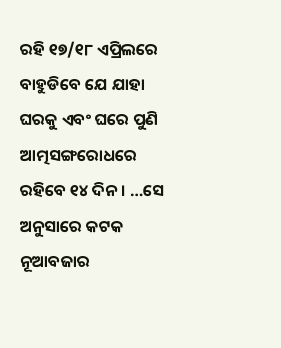ରହି ୧୭/୧୮ ଏପ୍ରିଲରେ ବାହୁଡିବେ ଯେ ଯାହା ଘରକୁ ଏବଂ ଘରେ ପୁଣି ଆତ୍ମସଙ୍ଗରୋଧରେ ରହିବେ ୧୪ ଦିନ। …ସେ ଅନୁସାରେ କଟକ ନୂଆବଜାର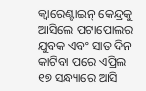କ୍ୱାରେଣ୍ଟାଇନ୍ କେନ୍ଦ୍ରକୁ ଆସିଲେ ପଟାପୋଲର ଯୁବକ ଏବଂ ସାତ ଦିନ କାଟିବା ପରେ ଏପ୍ରିଲ ୧୭ ସନ୍ଧ୍ୟାରେ ଆସି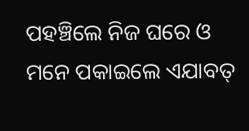ପହଞ୍ଚିଲେ ନିଜ ଘରେ ଓ ମନେ ପକାଇଲେ ଏଯାବତ୍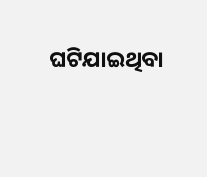ଘଟିଯାଇଥିବା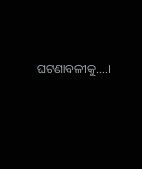ଘଟଣାବଳୀକୁ….।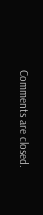Comments are closed.